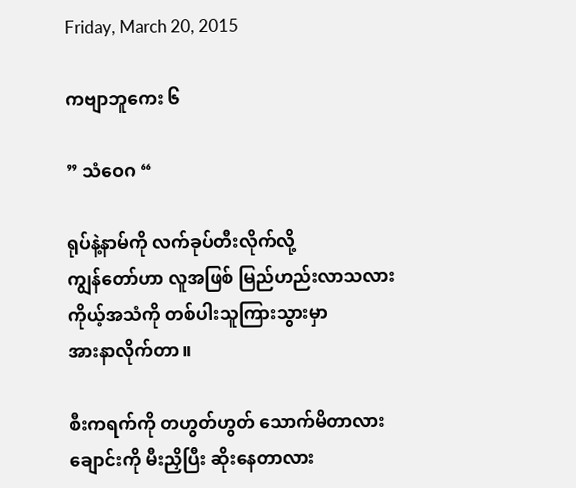Friday, March 20, 2015

ကဗျာဘူကေး ၆

” သံဝေဂ “

ရုပ်နဲ့နာမ်ကို လက်ခုပ်တီးလိုက်လို့
ကျွန်တော်ဟာ လူအဖြစ် မြည်ဟည်းလာသလား
ကိုယ့်အသံကို တစ်ပါးသူကြားသွားမှာ
အားနာလိုက်တာ။

စီးကရက်ကို တဟွတ်ဟွတ် သောက်မိတာလား
ချောင်းကို မီးညှိပြီး ဆိုးနေတာလား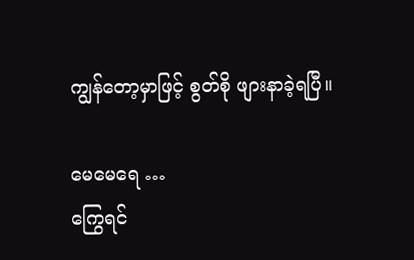ကျွန်တော့မှာဖြင့် စွတ်စို ဖျားနာခဲ့ရပြီ။

မေမေရေ …
ကြွေရင်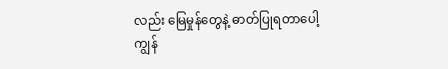လည်း မြေမှုန်တွေနဲ့ ဓာတ်ပြုရတာပေါ့
ကျွန်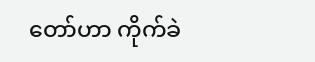တော်ဟာ ကိုက်ခဲ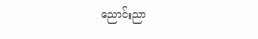ညောင်းညာ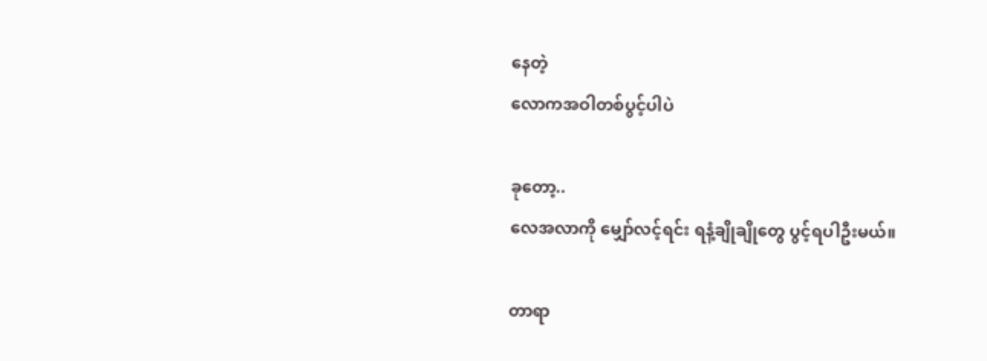နေတဲ့
လောကအဝါတစ်ပွင့်ပါပဲ

ခုတော့..
လေအလာကို မျှော်လင့်ရင်း ရနံ့ချိုချိုတွေ ပွင့်ရပါဦးမယ်။

တာရာ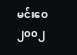မင်းဝေ
၂၀၀၂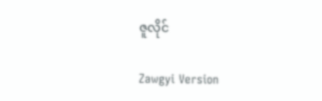ဇူလိုင်

Zawgyi Version